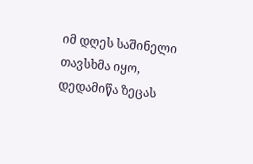იმ დღეს საშინელი თავსხმა იყო, დედამიწა ზეცას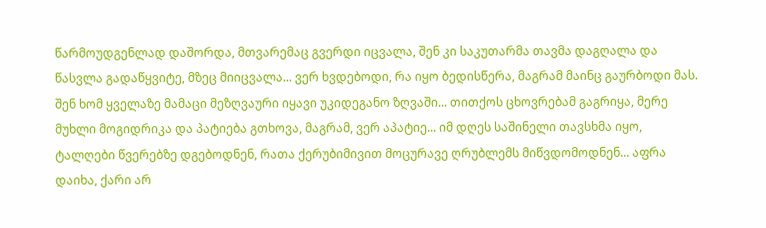წარმოუდგენლად დაშორდა, მთვარემაც გვერდი იცვალა, შენ კი საკუთარმა თავმა დაგღალა და წასვლა გადაწყვიტე, მზეც მიიცვალა... ვერ ხვდებოდი, რა იყო ბედისწერა, მაგრამ მაინც გაურბოდი მას. შენ ხომ ყველაზე მამაცი მეზღვაური იყავი უკიდეგანო ზღვაში... თითქოს ცხოვრებამ გაგრიყა, მერე მუხლი მოგიდრიკა და პატიება გთხოვა, მაგრამ, ვერ აპატიე... იმ დღეს საშინელი თავსხმა იყო, ტალღები წვერებზე დგებოდნენ, რათა ქერუბიმივით მოცურავე ღრუბლემს მიწვდომოდნენ... აფრა დაიხა, ქარი არ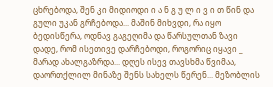ცხრებოდა, შენ კი მიდიოდი ი ა ნ გ უ ლ ი ვ ი თ წინ და გული უკან გრჩებოდა... მაშინ მიხვდი, რა იყო ბედისწერა, ოდნავ გაგეღიმა და წარსულთან ზავი დადე, რომ ისეთივე დარჩებოდი, როგორიც იყავი _ მარად ახალგაზრდა... დღეს ისევ თავსხმა წვიმაა, დაორთქლილ მინაზე შენს სახელს წერენ... მეზობლის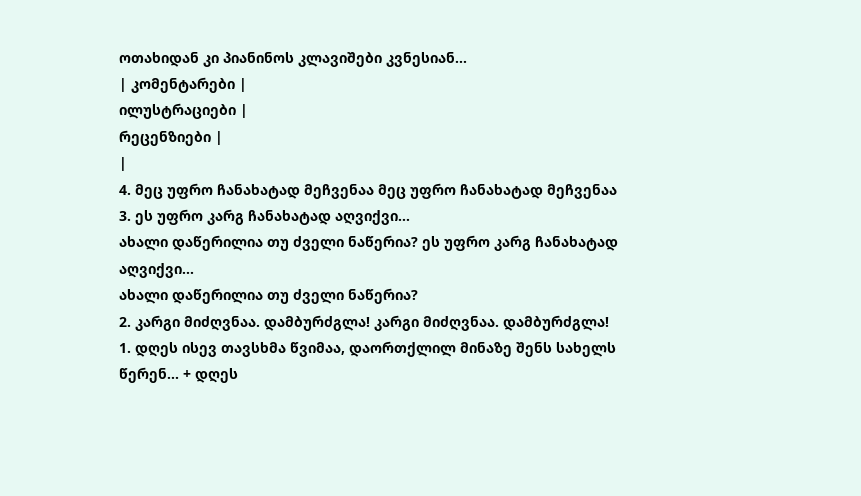ოთახიდან კი პიანინოს კლავიშები კვნესიან...
| კომენტარები |
ილუსტრაციები |
რეცენზიები |
|
4. მეც უფრო ჩანახატად მეჩვენაა მეც უფრო ჩანახატად მეჩვენაა
3. ეს უფრო კარგ ჩანახატად აღვიქვი...
ახალი დაწერილია თუ ძველი ნაწერია? ეს უფრო კარგ ჩანახატად აღვიქვი...
ახალი დაწერილია თუ ძველი ნაწერია?
2. კარგი მიძღვნაა. დამბურძგლა! კარგი მიძღვნაა. დამბურძგლა!
1. დღეს ისევ თავსხმა წვიმაა, დაორთქლილ მინაზე შენს სახელს წერენ... + დღეს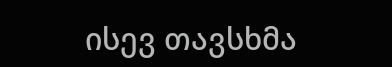ისევ თავსხმა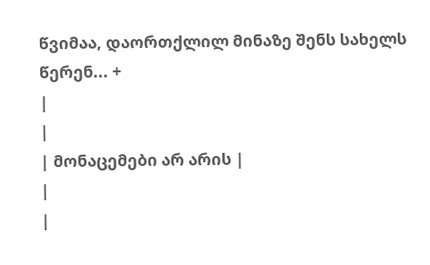წვიმაა, დაორთქლილ მინაზე შენს სახელს წერენ... +
|
|
| მონაცემები არ არის |
|
|